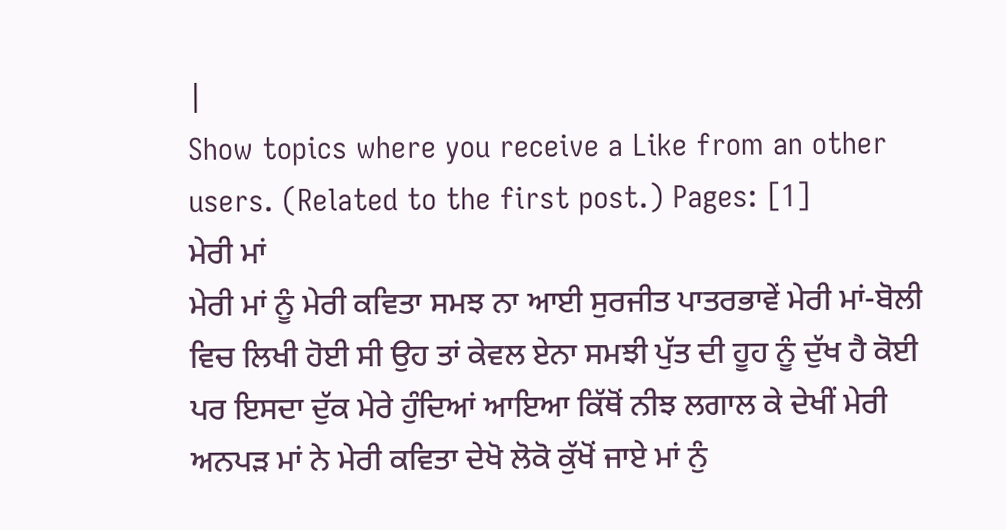|
Show topics where you receive a Like from an other users. (Related to the first post.) Pages: [1]
ਮੇਰੀ ਮਾਂ
ਮੇਰੀ ਮਾਂ ਨੂੰ ਮੇਰੀ ਕਵਿਤਾ ਸਮਝ ਨਾ ਆਈ ਸੁਰਜੀਤ ਪਾਤਰਭਾਵੇਂ ਮੇਰੀ ਮਾਂ-ਬੋਲੀ ਵਿਚ ਲਿਖੀ ਹੋਈ ਸੀ ਉਹ ਤਾਂ ਕੇਵਲ ਏਨਾ ਸਮਝੀ ਪੁੱਤ ਦੀ ਹੂਹ ਨੂੰ ਦੁੱਖ ਹੈ ਕੋਈ ਪਰ ਇਸਦਾ ਦੁੱਕ ਮੇਰੇ ਹੁੰਦਿਆਂ ਆਇਆ ਕਿੱਥੋਂ ਨੀਝ ਲਗਾਲ ਕੇ ਦੇਖੀਂ ਮੇਰੀ ਅਨਪੜ ਮਾਂ ਨੇ ਮੇਰੀ ਕਵਿਤਾ ਦੇਖੋ ਲੋਕੋ ਕੁੱਖੋਂ ਜਾਏ ਮਾਂ ਨੁੰ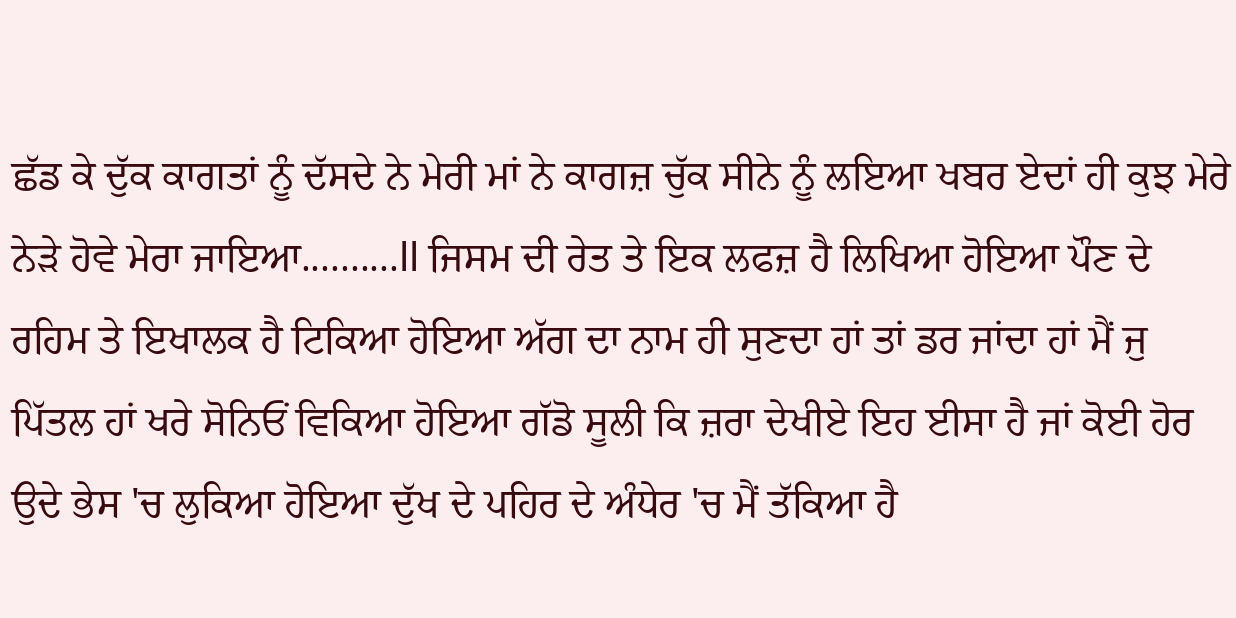ਛੱਡ ਕੇ ਦੁੱਕ ਕਾਗਤਾਂ ਨੂੰ ਦੱਸਦੇ ਨੇ ਮੇਰੀ ਮਾਂ ਨੇ ਕਾਗਜ਼ ਚੁੱਕ ਸੀਨੇ ਨੂੰ ਲਇਆ ਖਬਰ ਏਦਾਂ ਹੀ ਕੁਝ ਮੇਰੇ ਨੇੜੇ ਹੋਵੇ ਮੇਰਾ ਜਾਇਆ..........ll ਜਿਸਮ ਦੀ ਰੇਤ ਤੇ ਇਕ ਲਫਜ਼ ਹੈ ਲਿਖਿਆ ਹੋਇਆ ਪੌਣ ਦੇ ਰਹਿਮ ਤੇ ਇਖਾਲਕ ਹੈ ਟਿਕਿਆ ਹੋਇਆ ਅੱਗ ਦਾ ਨਾਮ ਹੀ ਸੁਣਦਾ ਹਾਂ ਤਾਂ ਡਰ ਜਾਂਦਾ ਹਾਂ ਮੈਂ ਜੁ ਪਿੱਤਲ ਹਾਂ ਖਰੇ ਸੋਨਿਓਂ ਵਿਕਿਆ ਹੋਇਆ ਗੱਡੋ ਸੂਲੀ ਕਿ ਜ਼ਰਾ ਦੇਖੀਏ ਇਹ ਈਸਾ ਹੈ ਜਾਂ ਕੋਈ ਹੋਰ ਉਦੇ ਭੇਸ 'ਚ ਲੁਕਿਆ ਹੋਇਆ ਦੁੱਖ ਦੇ ਪਹਿਰ ਦੇ ਅੰਧੇਰ 'ਚ ਮੈਂ ਤੱਕਿਆ ਹੈ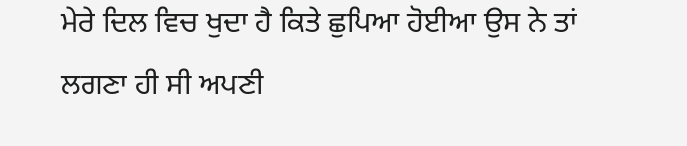ਮੇਰੇ ਦਿਲ ਵਿਚ ਖੁਦਾ ਹੈ ਕਿਤੇ ਛੁਪਿਆ ਹੋਈਆ ਉਸ ਨੇ ਤਾਂ ਲਗਣਾ ਹੀ ਸੀ ਅਪਣੀ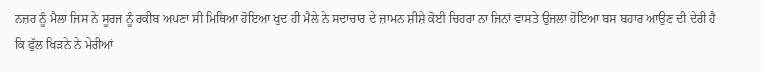ਨਜ਼ਰ ਨੂੰ ਮੈਲਾ ਜਿਸ ਨੇ ਸੂਰਜ ਨੂੰ ਰਕੀਬ ਅਪਣਾ ਸੀ ਮਿਥਿਆ ਹੋਇਆ ਖੁਦ ਹੀ ਮੈਲੇ ਨੇ ਸਦਾਚਾਰ ਦੇ ਜ਼ਾਮਨ ਸ਼ੀਸ਼ੇ ਕੋਈ ਚਿਹਰਾ ਨਾ ਜਿਨਾਂ ਵਾਸਤੇ ਉਜਲਾ ਹੋਇਆ ਬਸ ਬਹਾਰ ਆਉਣ ਦੀ ਦੇਰੀ ਹੈ ਕਿ ਫੁੱਲ ਖਿੜਨੇ ਨੇ ਮੇਰੀਆਂ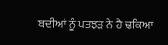ਬਦੀਆਂ ਨੂੰ ਪਤਝੜ ਨੇ ਹੈ ਢਕਿਆ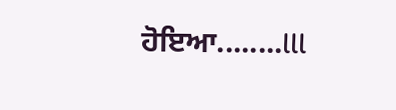ਹੋਇਆ........lll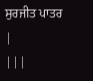ਸੁਰਜੀਤ ਪਾਤਰ
|
|||